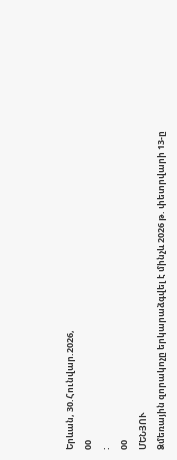Երևան, 30.Հունվար.2026,
00
:
00
ՄԵՆՅՈՒ
Ձմեռային զորակոչը երկարաձգվել է մինչև 2026 թ. փետրվարի 13-ը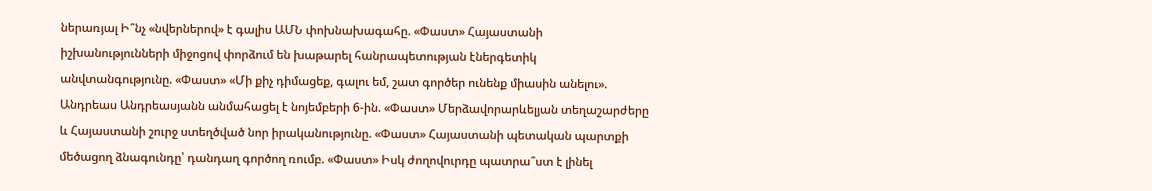ներառյալ Ի՞նչ «նվերներով» է գալիս ԱՄՆ փոխնախագահը. «Փաստ» Հայաստանի իշխանությունների միջոցով փորձում են խաթարել հանրապետության էներգետիկ անվտանգությունը. «Փաստ» «Մի քիչ դիմացեք, գալու եմ, շատ գործեր ունենք միասին անելու». Անդրեաս Անդրեասյանն անմահացել է նոյեմբերի 6-ին. «Փաստ» Մերձավորարևելյան տեղաշարժերը և Հայաստանի շուրջ ստեղծված նոր իրականությունը. «Փաստ» Հայաստանի պետական պարտքի մեծացող ձնագունդը՝ դանդաղ գործող ռումբ. «Փաստ» Իսկ ժողովուրդը պատրա՞ստ է լինել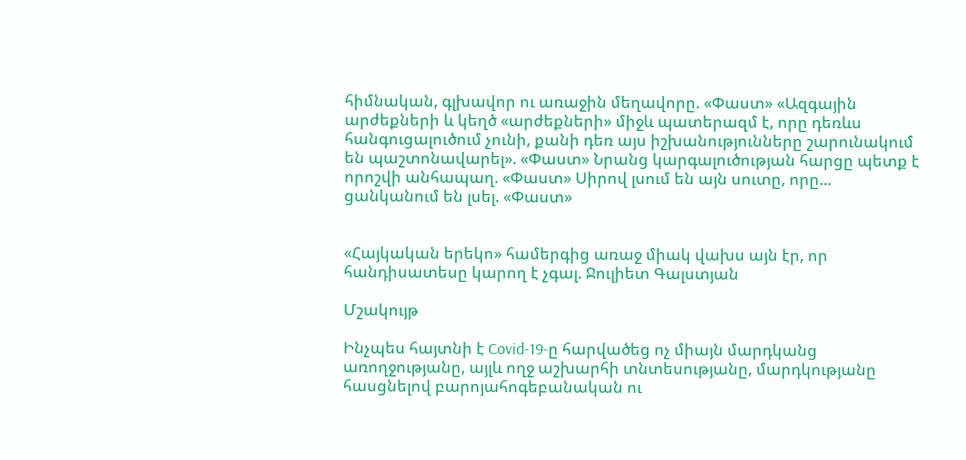հիմնական, գլխավոր ու առաջին մեղավորը. «Փաստ» «Ազգային արժեքների և կեղծ «արժեքների» միջև պատերազմ է, որը դեռևս հանգուցալուծում չունի, քանի դեռ այս իշխանությունները շարունակում են պաշտոնավարել». «Փաստ» Նրանց կարգալուծության հարցը պետք է որոշվի անհապաղ. «Փաստ» Սիրով լսում են այն սուտը, որը... ցանկանում են լսել. «Փաստ»


«Հայկական երեկո» համերգից առաջ միակ վախս այն էր, որ հանդիսատեսը կարող է չգալ. Ջուլիետ Գալստյան

Մշակույթ

Ինչպես հայտնի է Covid-19-ը հարվածեց ոչ միայն մարդկանց առողջությանը, այլև ողջ աշխարհի տնտեսությանը, մարդկությանը հասցնելով բարոյահոգեբանական ու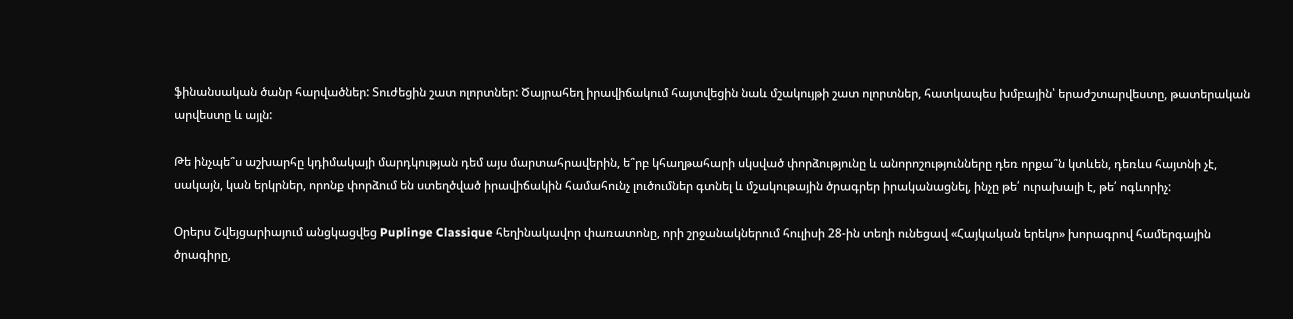ֆինանսական ծանր հարվածներ: Տուժեցին շատ ոլորտներ: Ծայրահեղ իրավիճակում հայտվեցին նաև մշակույթի շատ ոլորտներ, հատկապես խմբային՝ երաժշտարվեստը, թատերական արվեստը և այլն:

Թե ինչպե՞ս աշխարհը կդիմակայի մարդկության դեմ այս մարտահրավերին, ե՞րբ կհաղթահարի սկսված փորձությունը և անորոշությունները դեռ որքա՞ն կտևեն, դեռևս հայտնի չէ, սակայն, կան երկրներ, որոնք փորձում են ստեղծված իրավիճակին համահունչ լուծումներ գտնել և մշակութային ծրագրեր իրականացնել, ինչը թե՛ ուրախալի է, թե՛ ոգևորիչ:

Օրերս Շվեյցարիայում անցկացվեց Puplinge Classique հեղինակավոր փառատոնը, որի շրջանակներում հուլիսի 28-ին տեղի ունեցավ «Հայկական երեկո» խորագրով համերգային ծրագիրը,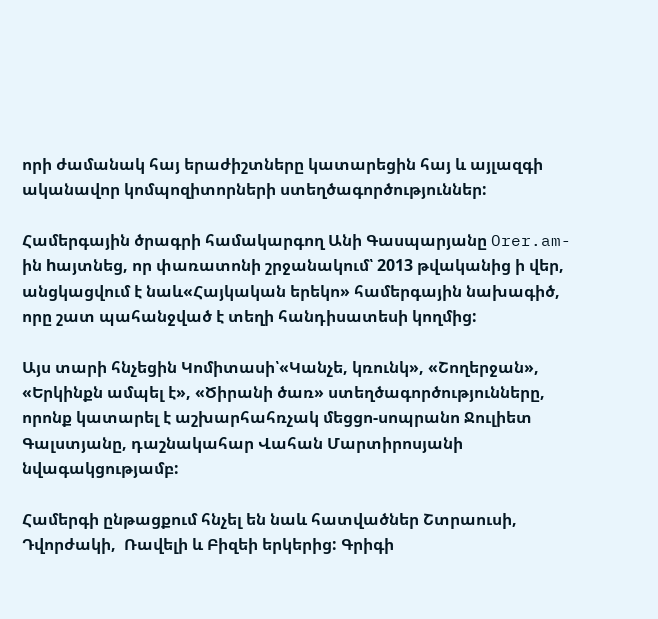որի ժամանակ հայ երաժիշտները կատարեցին հայ և այլազգի ականավոր կոմպոզիտորների ստեղծագործություններ:

Համերգային ծրագրի համակարգող Անի Գասպարյանը Orer.am-ին hայտնեց, որ փառատոնի շրջանակում՝ 2013 թվականից ի վեր, անցկացվում է նաև«Հայկական երեկո» համերգային նախագիծ, որը շատ պահանջված է տեղի հանդիսատեսի կողմից:

Այս տարի հնչեցին Կոմիտասի՝«Կանչե, կռունկ», «Շողերջան», «Երկինքն ամպել է», «Ծիրանի ծառ» ստեղծագործությունները, որոնք կատարել է աշխարհահռչակ մեցցո-սոպրանո Ջուլիետ Գալստյանը, դաշնակահար Վահան Մարտիրոսյանի նվագակցությամբ:

Համերգի ընթացքում հնչել են նաև հատվածներ Շտրաուսի, Դվորժակի,  Ռավելի և Բիզեի երկերից: Գրիգի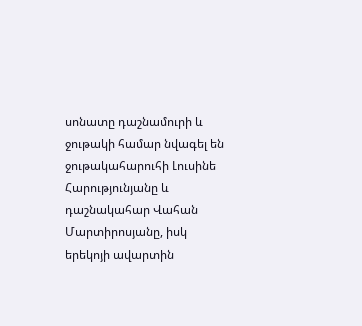սոնատը դաշնամուրի և ջութակի համար նվագել են ջութակահարուհի Լուսինե Հարությունյանը և դաշնակահար Վահան Մարտիրոսյանը, իսկ երեկոյի ավարտին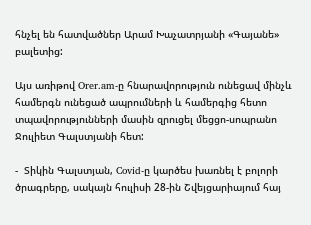հնչել են հատվածներ Արամ Խաչատրյանի «Գայանե» բալետից:

Այս առիթով Orer.am-ը հնարավորություն ունեցավ մինչև համերգն ունեցած ապրումների և համերգից հետո տպավորությունների մասին զրուցել մեցցո-սոպրանո Ջուլիետ Գալստյանի հետ:

-  Տիկին Գալստյան, Covid-ը կարծես խառնել է բոլորի ծրագրերը, սակայն հուլիսի 28-ին Շվեյցարիայում հայ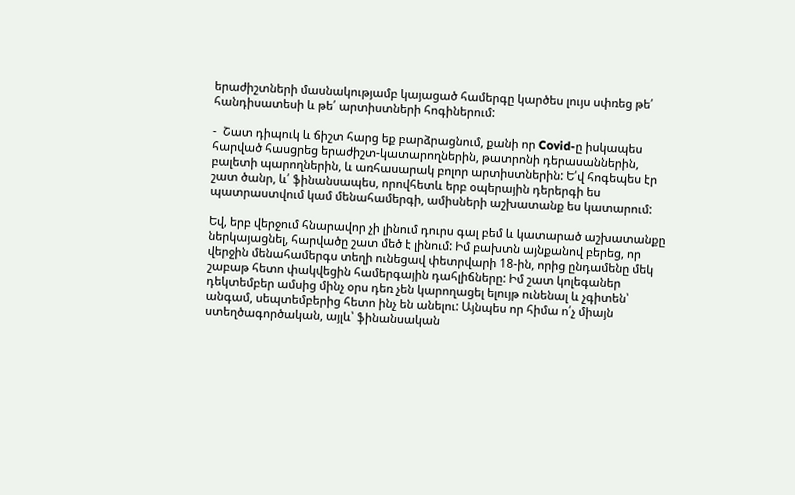երաժիշտների մասնակությամբ կայացած համերգը կարծես լույս սփռեց թե՛ հանդիսատեսի և թե՛ արտիստների հոգիներում:

-  Շատ դիպուկ և ճիշտ հարց եք բարձրացնում, քանի որ Covid-ը իսկապես հարված հասցրեց երաժիշտ-կատարողներին, թատրոնի դերասաններին, բալետի պարողներին, և առհասարակ բոլոր արտիստներին: Ե՛վ հոգեպես էր շատ ծանր, և՛ ֆինանսապես, որովհետև երբ օպերային դերերգի ես պատրաստվում կամ մենահամերգի, ամիսների աշխատանք ես կատարում:

Եվ, երբ վերջում հնարավոր չի լինում դուրս գալ բեմ և կատարած աշխատանքը ներկայացնել, հարվածը շատ մեծ է լինում: Իմ բախտն այնքանով բերեց, որ վերջին մենահամերգս տեղի ունեցավ փետրվարի 18-ին, որից ընդամենը մեկ շաբաթ հետո փակվեցին համերգային դահլիճները: Իմ շատ կոլեգաներ դեկտեմբեր ամսից մինչ օրս դեռ չեն կարողացել ելույթ ունենալ և չգիտեն՝ անգամ, սեպտեմբերից հետո ինչ են անելու: Այնպես որ հիմա ո՛չ միայն ստեղծագործական, այլև՝ ֆինանսական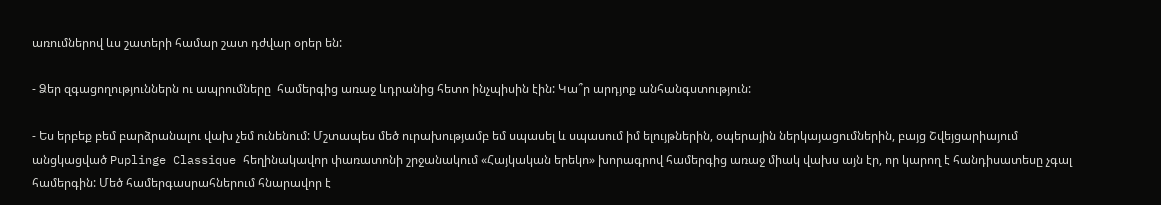առումներով ևս շատերի համար շատ դժվար օրեր են:

- Ձեր զգացողություններն ու ապրումները  համերգից առաջ ևդրանից հետո ինչպիսին էին: Կա՞ր արդյոք անհանգստություն:

- Ես երբեք բեմ բարձրանալու վախ չեմ ունենում: Մշտապես մեծ ուրախությամբ եմ սպասել և սպասում իմ ելույթներին, օպերային ներկայացումներին, բայց Շվեյցարիայում անցկացված Puplinge Classique հեղինակավոր փառատոնի շրջանակում «Հայկական երեկո» խորագրով համերգից առաջ միակ վախս այն էր, որ կարող է հանդիսատեսը չգալ համերգին: Մեծ համերգասրահներում հնարավոր է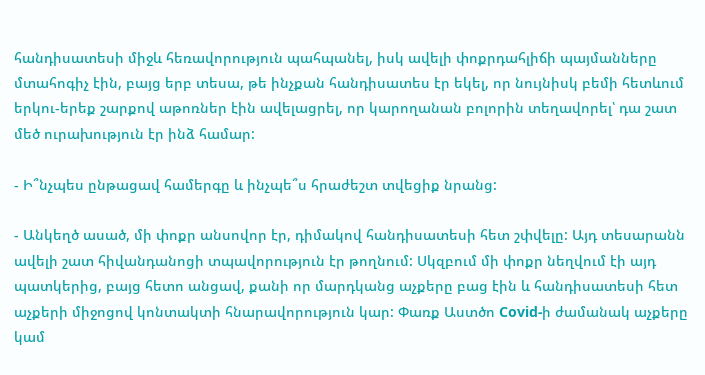հանդիսատեսի միջև հեռավորություն պահպանել, իսկ ավելի փոքրդահլիճի պայմանները մտահոգիչ էին, բայց երբ տեսա, թե ինչքան հանդիսատես էր եկել, որ նույնիսկ բեմի հետևում երկու-երեք շարքով աթոռներ էին ավելացրել, որ կարողանան բոլորին տեղավորել՝ դա շատ մեծ ուրախություն էր ինձ համար:

- Ի՞նչպես ընթացավ համերգը և ինչպե՞ս հրաժեշտ տվեցիք նրանց:

- Անկեղծ ասած, մի փոքր անսովոր էր, դիմակով հանդիսատեսի հետ շփվելը: Այդ տեսարանն ավելի շատ հիվանդանոցի տպավորություն էր թողնում: Սկզբում մի փոքր նեղվում էի այդ պատկերից, բայց հետո անցավ, քանի որ մարդկանց աչքերը բաց էին և հանդիսատեսի հետ աչքերի միջոցով կոնտակտի հնարավորություն կար: Փառք Աստծո Covid-ի ժամանակ աչքերը կամ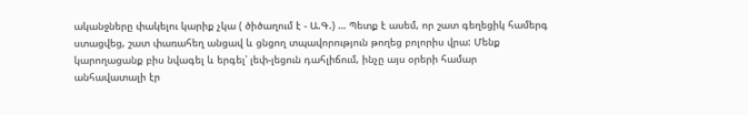ականջները փակելու կարիք չկա ( ծիծաղում է - Ա.Գ.) … Պետք է ասեմ, որ շատ գեղեցիկ համերգ ստացվեց, շատ փառահեղ անցավ և ցնցող տպավորություն թողեց բոլորիս վրա: Մենք կարողացանք բիս նվագել և երգել՝ լեփ-լեցուն դահլիճում, ինչը այս օրերի համար անհավատալի էր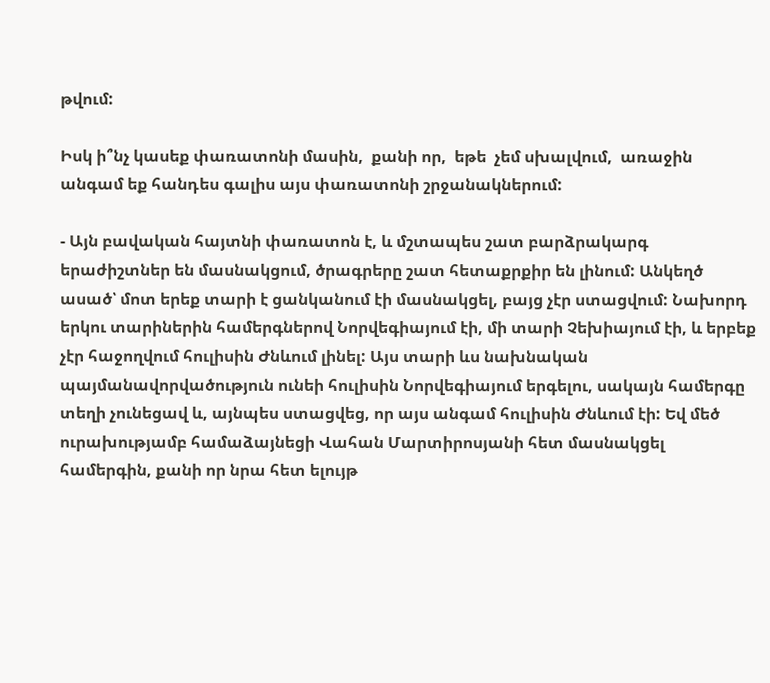թվում:

Իսկ ի՞նչ կասեք փառատոնի մասին,  քանի որ,  եթե  չեմ սխալվում,  առաջին անգամ եք հանդես գալիս այս փառատոնի շրջանակներում:

- Այն բավական հայտնի փառատոն է, և մշտապես շատ բարձրակարգ երաժիշտներ են մասնակցում, ծրագրերը շատ հետաքրքիր են լինում: Անկեղծ ասած՝ մոտ երեք տարի է ցանկանում էի մասնակցել, բայց չէր ստացվում: Նախորդ երկու տարիներին համերգներով Նորվեգիայում էի, մի տարի Չեխիայում էի, և երբեք չէր հաջողվում հուլիսին Ժնևում լինել: Այս տարի ևս նախնական պայմանավորվածություն ունեի հուլիսին Նորվեգիայում երգելու, սակայն համերգը տեղի չունեցավ և, այնպես ստացվեց, որ այս անգամ հուլիսին Ժնևում էի: Եվ մեծ ուրախությամբ համաձայնեցի Վահան Մարտիրոսյանի հետ մասնակցել համերգին, քանի որ նրա հետ ելույթ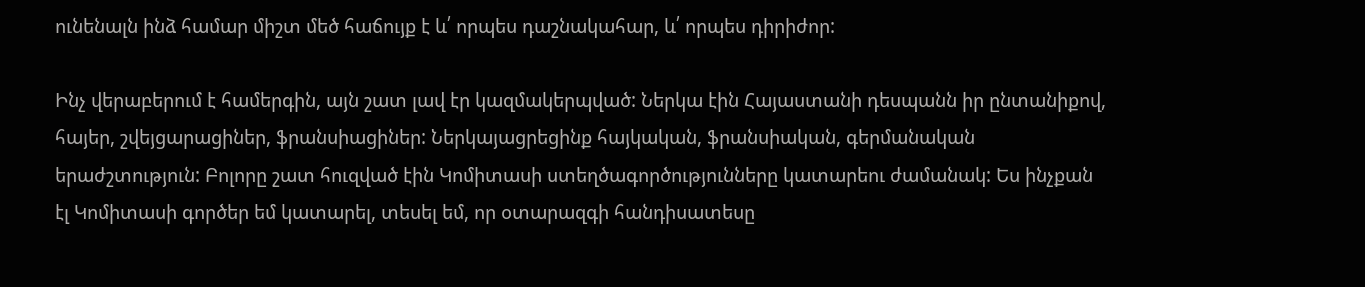ունենալն ինձ համար միշտ մեծ հաճույք է և՛ որպես դաշնակահար, և՛ որպես դիրիժոր:

Ինչ վերաբերում է համերգին, այն շատ լավ էր կազմակերպված: Ներկա էին Հայաստանի դեսպանն իր ընտանիքով, հայեր, շվեյցարացիներ, ֆրանսիացիներ: Ներկայացրեցինք հայկական, ֆրանսիական, գերմանական երաժշտություն: Բոլորը շատ հուզված էին Կոմիտասի ստեղծագործությունները կատարեու ժամանակ: Ես ինչքան էլ Կոմիտասի գործեր եմ կատարել, տեսել եմ, որ օտարազգի հանդիսատեսը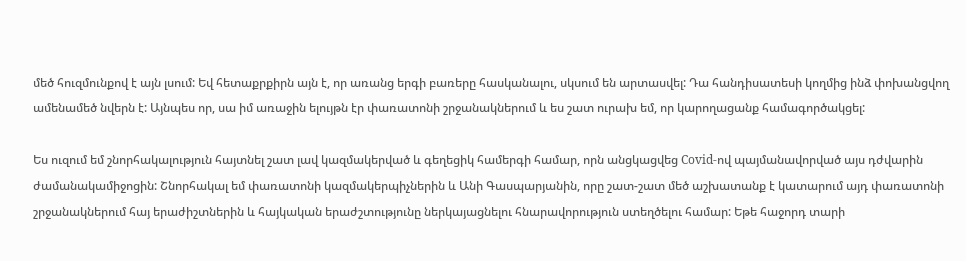մեծ հուզմունքով է այն լսում: Եվ հետաքրքիրն այն է, որ առանց երգի բառերը հասկանալու, սկսում են արտասվել: Դա հանդիսատեսի կողմից ինձ փոխանցվող ամենամեծ նվերն է: Այնպես որ, սա իմ առաջին ելույթն էր փառատոնի շրջանակներում և ես շատ ուրախ եմ, որ կարողացանք համագործակցել:

Ես ուզում եմ շնորհակալություն հայտնել շատ լավ կազմակերված և գեղեցիկ համերգի համար, որն անցկացվեց Covid-ով պայմանավորված այս դժվարին ժամանակամիջոցին: Շնորհակալ եմ փառատոնի կազմակերպիչներին և Անի Գասպարյանին, որը շատ-շատ մեծ աշխատանք է կատարում այդ փառատոնի շրջանակներում հայ երաժիշտներին և հայկական երաժշտությունը ներկայացնելու հնարավորություն ստեղծելու համար: Եթե հաջորդ տարի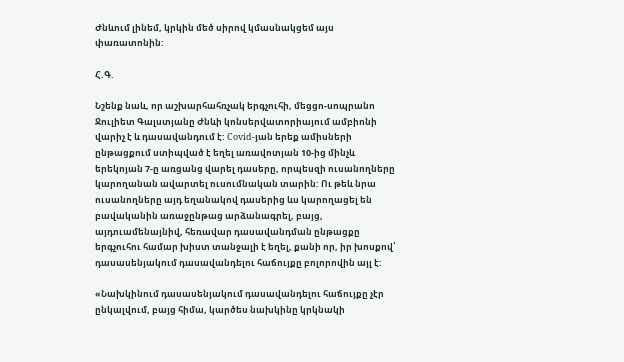Ժնևում լինեմ, կրկին մեծ սիրով կմասնակցեմ այս փառատոնին:

Հ.Գ.

Նշենք նաև, որ աշխարհահռչակ երգչուհի, մեցցո-սոպրանո Ջուլիետ Գալստյանը Ժնևի կոնսերվատորիայում ամբիոնի վարիչ է և դասավանդում է: Covid-յան երեք ամիսների ընթացքում ստիպված է եղել առավոտյան 10-ից մինչև երեկոյան 7-ը առցանց վարել դասերը, որպեսզի ուսանողները կարողանան ավարտել ուսումնական տարին: Ու թեև նրա ուսանողները այդ եղանակով դասերից ևս կարողացել են բավականին առաջընթաց արձանագրել, բայց, այդուամենայնիվ, հեռավար դասավանդման ընթացքը երգչուհու համար խիստ տանջալի է եղել, քանի որ, իր խոսքով՝ դասասենյակում դասավանդելու հաճույքը բոլորովին այլ է:

«Նախկինում դասասենյակում դասավանդելու հաճույքը չէր ընկալվում, բայց հիմա, կարծես նախկինը կրկնակի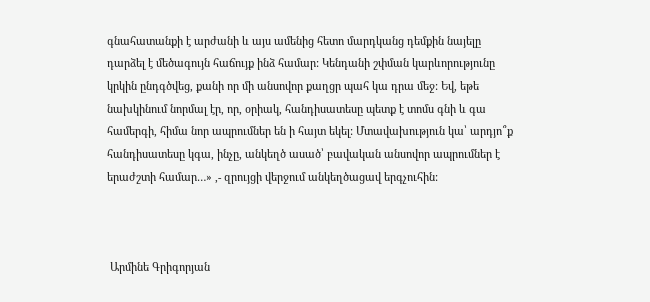գնահատանքի է արժանի և այս ամենից հետո մարդկանց դեմքին նայելը դարձել է մեծագույն հաճույք ինձ համար: Կենդանի շփման կարևորությունը կրկին ընդգծվեց, քանի որ մի անսովոր քաղցր պահ կա դրա մեջ: Եվ, եթե նախկինում նորմալ էր, որ, օրիակ, հանդիսատեսը պետք է տոմս գնի և գա համերգի, հիմա նոր ապրումներ են ի հայտ եկել: Մտավախություն կա՝ արդյո՞ք հանդիսատեսը կգա, ինչը, անկեղծ ասած՝ բավական անսովոր ապրումներ է երաժշտի համար…» ,- զրույցի վերջում անկեղծացավ երգչուհին:



 Արմինե Գրիգորյան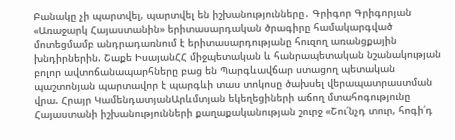Բանակը չի պարտվել, պարտվել են իշխանությունները․ Գրիգոր Գրիգորյան «Առաջարկ Հայաստանին» երիտասարդական ծրագիրը համակարգված մոտեցմամբ անդրադառնում է երիտասարդությանը հուզող առանցքային խնդիրներին. Շաքե ԻսայանՀՀ միջպետական և հանրապետական նշանակության բոլոր ավտոճանապարհները բաց են Պարգևավճար ստացող պետական պաշտոնյան պարտավոր է պարգևի տաս տոկոսը ծախսել վերապատրաստման վրա. Հրայր ԿամենդատյանԱրևմտյան եկեղեցիների աճող մտահոգությունը Հայաստանի իշխանությունների քաղաքականության շուրջ «Շու՛նչդ տուր, հոգի՛դ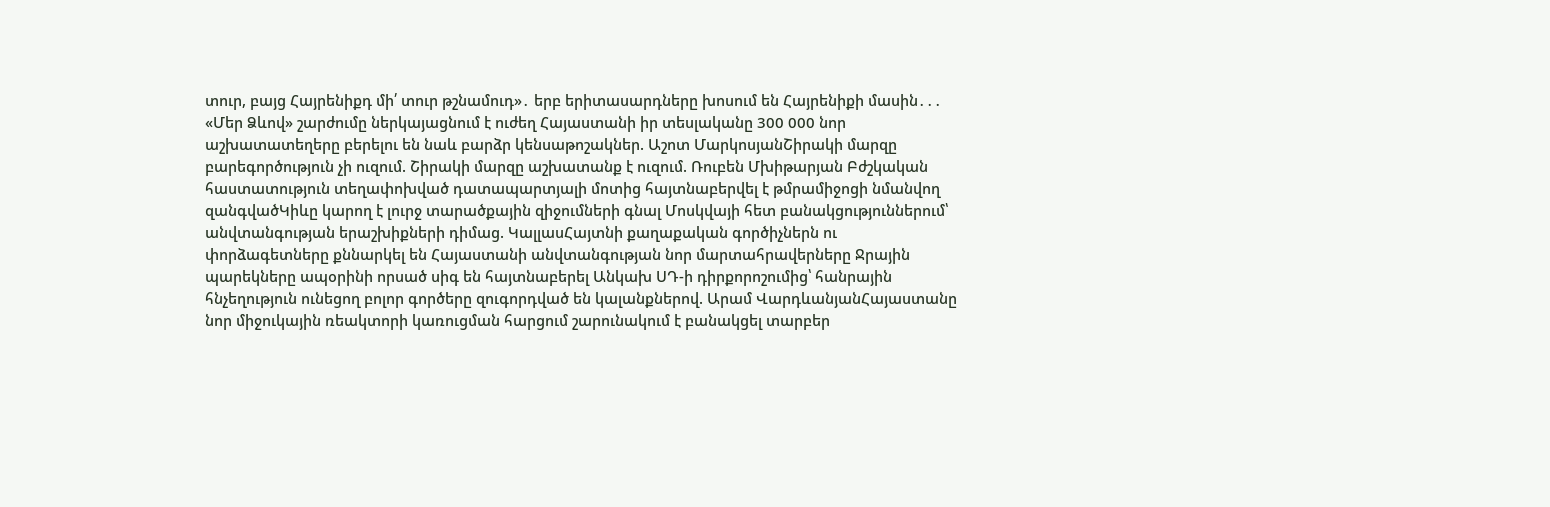տուր, բայց Հայրենիքդ մի՛ տուր թշնամուդ»․ երբ երիտասարդները խոսում են Հայրենիքի մասին․․․ «Մեր Ձևով» շարժումը ներկայացնում է ուժեղ Հայաստանի իր տեսլականը 300 000 նոր աշխատատեղերը բերելու են նաև բարձր կենսաթոշակներ. Աշոտ ՄարկոսյանՇիրակի մարզը բարեգործություն չի ուզում. Շիրակի մարզը աշխատանք է ուզում. Ռուբեն Մխիթարյան Բժշկական հաստատություն տեղափոխված դատապարտյալի մոտից հայտնաբերվել է թմրամիջոցի նմանվող զանգվածԿիևը կարող է լուրջ տարածքային զիջումների գնալ Մոսկվայի հետ բանակցություններում՝ անվտանգության երաշխիքների դիմաց. ԿալլասՀայտնի քաղաքական գործիչներն ու փորձագետները քննարկել են Հայաստանի անվտանգության նոր մարտահրավերները Ջրային պարեկները ապօրինի որսած սիգ են հայտնաբերել Անկախ ՍԴ-ի դիրքորոշումից՝ հանրային հնչեղություն ունեցող բոլոր գործերը զուգորդված են կալանքներով. Արամ ՎարդևանյանՀայաստանը նոր միջուկային ռեակտորի կառուցման հարցում շարունակում է բանակցել տարբեր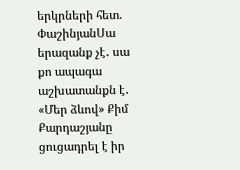երկրների հետ. ՓաշինյանՍա երազանք չէ․ սա քո ապագա աշխատանքն է․ «Մեր ձևով» Քիմ Քարդաշյանը ցուցադրել է իր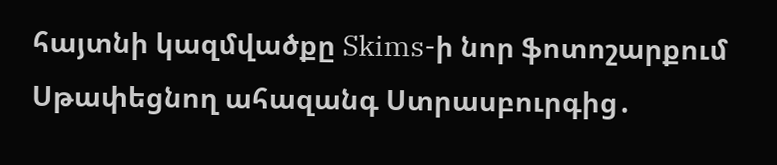հայտնի կազմվածքը Skims-ի նոր ֆոտոշարքում Սթափեցնող ահազանգ Ստրասբուրգից․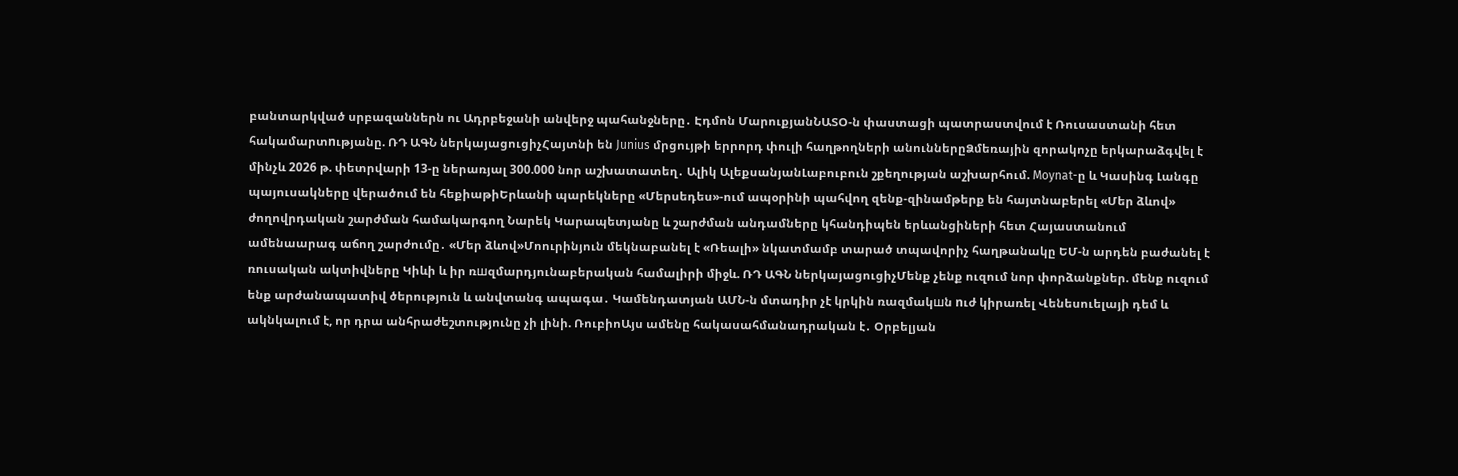բանտարկված սրբազաններն ու Ադրբեջանի անվերջ պահանջները․ Էդմոն ՄարուքյանՆԱՏՕ-ն փաստացի պատրաստվում է Ռուսաստանի հետ հակամարտnւթյանը. ՌԴ ԱԳՆ ներկայացուցիչՀայտնի են Junius մրցույթի երրորդ փուլի հաղթողների անուններըՁմեռային զորակոչը երկարաձգվել է մինչև 2026 թ. փետրվարի 13-ը ներառյալ 300.000 նոր աշխատատեղ․ Ալիկ ԱլեքսանյանԼաբուբուն շքեղության աշխարհում. Moynat-ը և Կասինգ Լանգը պայուսակները վերածում են հեքիաթիԵրևանի պարեկները «Մերսեդես»-ում ապօրինի պահվող զենք-զինամթերք են հայտնաբերել «Մեր ձևով» ժողովրդական շարժման համակարգող Նարեկ Կարապետյանը և շարժման անդամները կհանդիպեն երևանցիների հետ Հայաստանում ամենաարագ աճող շարժումը․ «Մեր ձևով»Մոուրինյուն մեկնաբանել է «Ռեալի» նկատմամբ տարած տպավորիչ հաղթանակը ԵՄ-ն արդեն բաժանել է ռուսական ակտիվները Կիևի և իր ռшզմարդյունաբերական համալիրի միջև. ՌԴ ԱԳՆ ներկայացուցիչՄենք չենք ուզում նոր փորձանքներ. մենք ուզում ենք արժանապատիվ ծերություն և անվտանգ ապագա․ Կամենդատյան ԱՄՆ-ն մտադիր չէ կրկին ռազմակшն nւժ կիրառել Վենեսուելայի դեմ և ակնկալում է, որ դրա անհրաժեշտությունը չի լինի. ՌուբիոԱյս ամենը հակասահմանադրական է․ Օրբելյան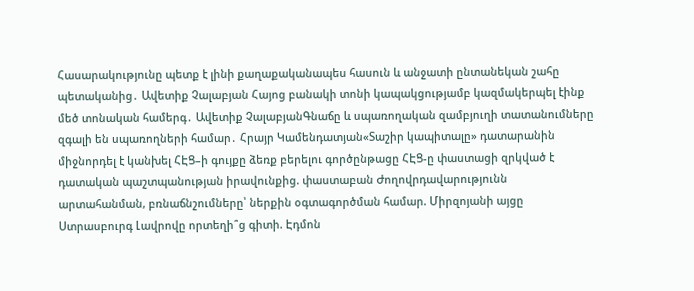Հասարակությունը պետք է լինի քաղաքականապես հասուն և անջատի ընտանեկան շահը պետականից․ Ավետիք Չալաբյան Հայոց բանակի տոնի կապակցությամբ կազմակերպել էինք մեծ տոնական համերգ․ Ավետիք ՉալաբյանԳնաճը և սպառողական զամբյուղի տատանումները զգալի են սպառողների համար․ Հրայր Կամենդատյան«Տաշիր կապիտալը» դատարանին միջնորդել է կանխել ՀԷՑ–ի գույքը ձեռք բերելու գործընթացը ՀԷՑ-ը փաստացի զրկված է դատական պաշտպանության իրավունքից. փաստաբան Ժողովրդավարությունն արտահանման, բռնաճնշումները՝ ներքին օգտագործման համար. Միրզոյանի այցը Ստրասբուրգ Լավրովը որտեղի՞ց գիտի. Էդմոն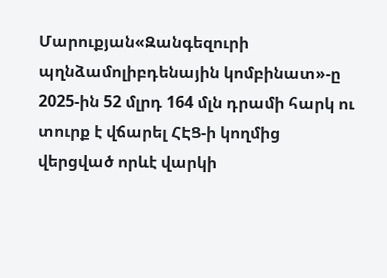Մարուքյան«Զանգեզուրի պղնձամոլիբդենային կոմբինատ»-ը 2025-ին 52 մլրդ 164 մլն դրամի հարկ ու տուրք է վճարել ՀԷՑ-ի կողմից վերցված որևէ վարկի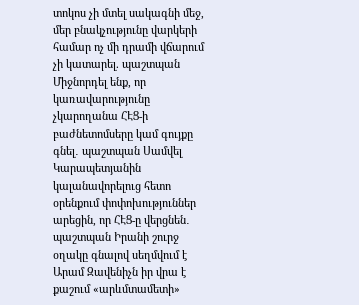տոկոս չի մտել սակագնի մեջ, մեր բնակչությունը վարկերի համար ոչ մի դրամի վճարում չի կատարել. պաշտպան Միջնորդել ենք, որ կառավարությունը չկարողանա ՀԷՑ-ի բաժնետոմսերը կամ գույքը գնել․ պաշտպան Սամվել Կարապետյանին կալանավորելուց հետո օրենքում փոփոխություններ արեցին, որ ՀԷՑ-ը վերցնեն․ պաշտպան Իրանի շուրջ օղակը գնալով սեղմվում է Արամ Զավենիչն իր վրա է քաշում «արևմտամետի»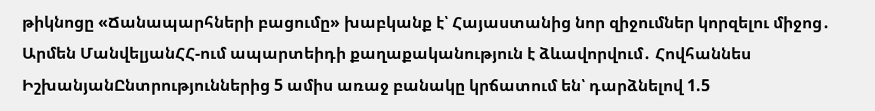թիկնոցը «Ճանապարհների բացումը» խաբկանք է՝ Հայաստանից նոր զիջումներ կորզելու միջոց․ Արմեն ՄանվելյանՀՀ-ում ապարտեիդի քաղաքականություն է ձևավորվում․ Հովհաննես ԻշխանյանԸնտրություններից 5 ամիս առաջ բանակը կրճատում են՝ դարձնելով 1.5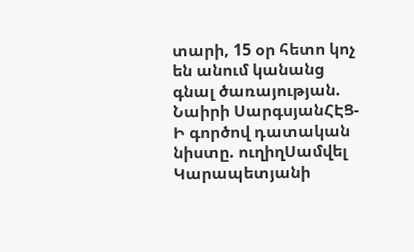տարի, 15 օր հետո կոչ են անում կանանց գնալ ծառայության. Նաիրի ՍարգսյանՀԷՑ-Ի գործով դատական նիստը. ուղիղՍամվել Կարապետյանի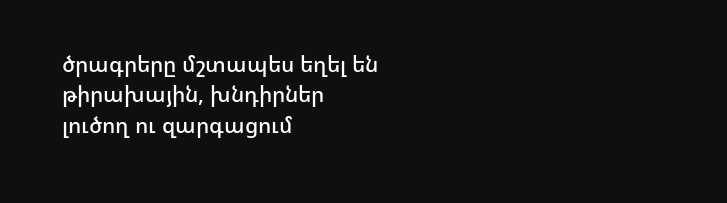ծրագրերը մշտապես եղել են թիրախային, խնդիրներ լուծող ու զարգացում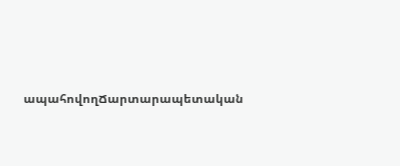ապահովողՃարտարապետական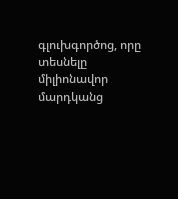գլուխգործոց, որը տեսնելը միլիոնավոր մարդկանց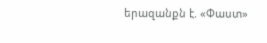երազանքն է. «Փաստ»